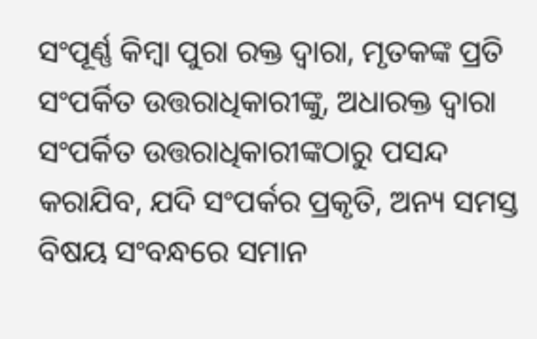ସଂପୂର୍ଣ୍ଣ କିମ୍ବା ପୁରା ରକ୍ତ ଦ୍ଵାରା, ମୃତକଙ୍କ ପ୍ରତି ସଂପର୍କିତ ଉତ୍ତରାଧିକାରୀଙ୍କୁ, ଅଧାରକ୍ତ ଦ୍ଵାରା ସଂପର୍କିତ ଉତ୍ତରାଧିକାରୀଙ୍କଠାରୁ ପସନ୍ଦ କରାଯିବ, ଯଦି ସଂପର୍କର ପ୍ରକୃତି, ଅନ୍ୟ ସମସ୍ତ ବିଷୟ ସଂବନ୍ଧରେ ସମାନ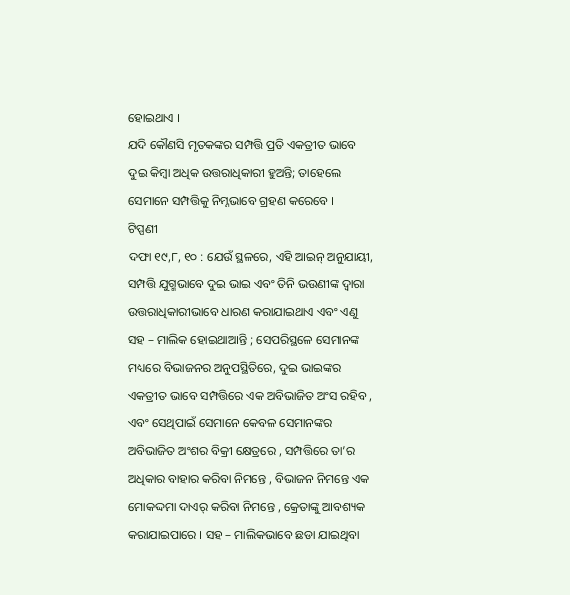ହୋଇଥାଏ ।
ଯଦି କୌଣସି ମୃତକଙ୍କର ସମ୍ପତ୍ତି ପ୍ରତି ଏକତ୍ରୀତ ଭାବେ ଦୁଇ କିମ୍ବା ଅଧିକ ଉତ୍ତରାଧିକାରୀ ହୁଅନ୍ତି; ତାହେଲେ ସେମାନେ ସମ୍ପତ୍ତିକୁ ନିମ୍ନଭାବେ ଗ୍ରହଣ କରେବେ ।
ଟିପ୍ପଣୀ
ଦଫା ୧୯,୮, ୧୦ : ଯେଉଁ ସ୍ଥଳରେ, ଏହି ଆଇନ୍ ଅନୁଯାୟୀ, ସମ୍ପତ୍ତି ଯୁଗ୍ମଭାବେ ଦୁଇ ଭାଇ ଏବଂ ତିନି ଭଉଣୀଙ୍କ ଦ୍ଵାରା ଉତ୍ତରାଧିକାରୀଭାବେ ଧାରଣ କରାଯାଇଥାଏ ଏବଂ ଏଣୁ ସହ – ମାଲିକ ହୋଇଥାଆନ୍ତି ; ସେପରିସ୍ଥଳେ ସେମାନଙ୍କ ମଧ୍ୟରେ ବିଭାଜନର ଅନୁପସ୍ଥିତିରେ, ଦୁଇ ଭାଇଙ୍କର ଏକତ୍ରୀତ ଭାବେ ସମ୍ପତ୍ତିରେ ଏକ ଅବିଭାଜିତ ଅଂସ ରହିବ , ଏବଂ ସେଥିପାଇଁ ସେମାନେ କେବଳ ସେମାନଙ୍କର ଅବିଭାଜିତ ଅଂଶର ବିକ୍ରୀ କ୍ଷେତ୍ରରେ , ସମ୍ପତ୍ତିରେ ତା’ର ଅଧିକାର ବାହାର କରିବା ନିମନ୍ତେ , ବିଭାଜନ ନିମନ୍ତେ ଏକ ମୋକଦ୍ଦମା ଦାଏର୍ କରିବା ନିମନ୍ତେ , କ୍ରେତାଙ୍କୁ ଆବଶ୍ୟକ କରାଯାଇପାରେ । ସହ – ମାଲିକଭାବେ ଛଡା ଯାଇଥିବା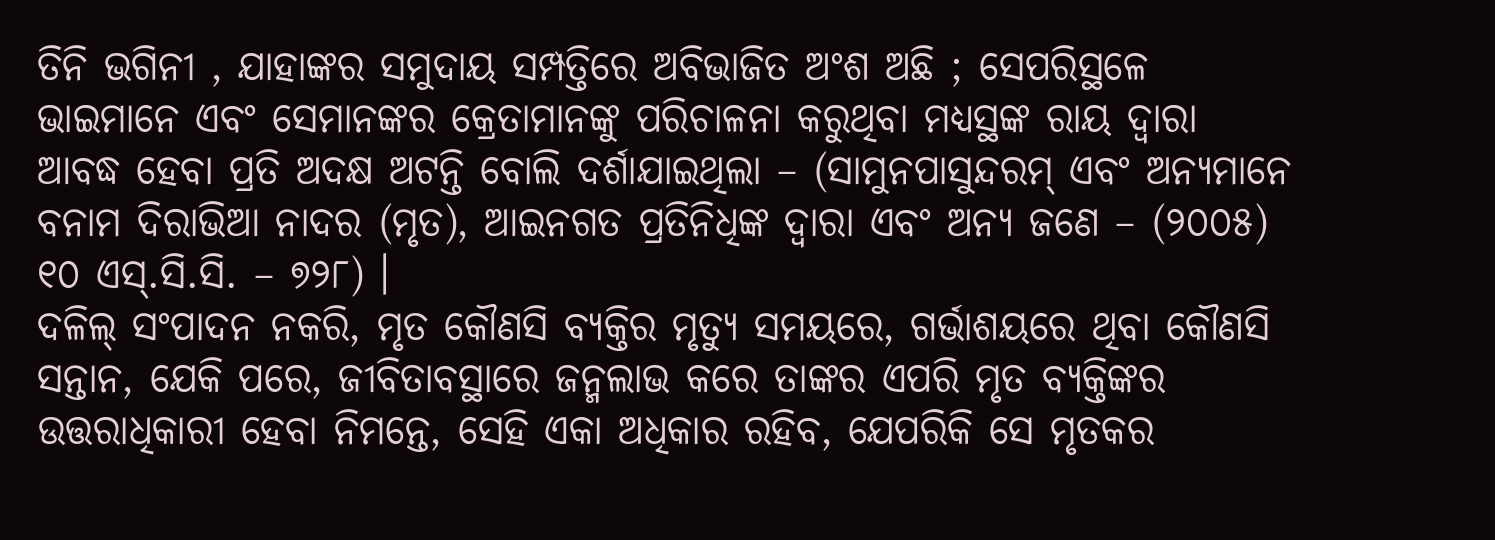ତିନି ଭଗିନୀ , ଯାହାଙ୍କର ସମୁଦାୟ ସମ୍ପତ୍ତିରେ ଅବିଭାଜିତ ଅଂଶ ଅଛି ; ସେପରିସ୍ଥଳେ ଭାଇମାନେ ଏବଂ ସେମାନଙ୍କର କ୍ରେତାମାନଙ୍କୁ ପରିଚାଳନା କରୁଥିବା ମଧ୍ୟସ୍ଥଙ୍କ ରାୟ ଦ୍ଵାରା ଆବଦ୍ଧ ହେବା ପ୍ରତି ଅଦକ୍ଷ ଅଟନ୍ତି ବୋଲି ଦର୍ଶାଯାଇଥିଲା – (ସାମୁନପାସୁନ୍ଦରମ୍ ଏବଂ ଅନ୍ୟମାନେ ବନାମ ଦିରାଭିଆ ନାଦର (ମୃତ), ଆଇନଗତ ପ୍ରତିନିଧିଙ୍କ ଦ୍ଵାରା ଏବଂ ଅନ୍ୟ ଜଣେ – (୨୦୦୫) ୧୦ ଏସ୍.ସି.ସି. – ୭୨୮) ।
ଦଳିଲ୍ ସଂପାଦନ ନକରି, ମୃତ କୌଣସି ବ୍ୟକ୍ତିର ମୃତ୍ୟୁ ସମୟରେ, ଗର୍ଭାଶୟରେ ଥିବା କୌଣସି ସନ୍ତାନ, ଯେକି ପରେ, ଜୀବିତାବସ୍ଥାରେ ଜନ୍ମଲାଭ କରେ ତାଙ୍କର ଏପରି ମୃତ ବ୍ୟକ୍ତିଙ୍କର ଉତ୍ତରାଧିକାରୀ ହେବା ନିମନ୍ତେ, ସେହି ଏକା ଅଧିକାର ରହିବ, ଯେପରିକି ସେ ମୃତକର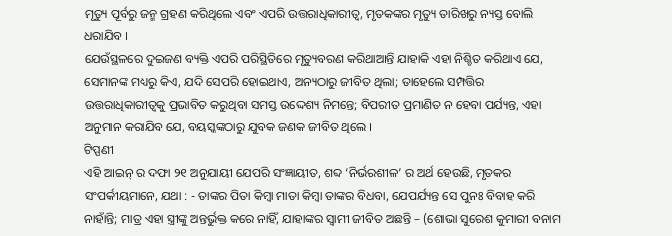ମୃତ୍ୟୁ ପୂର୍ବରୁ ଜନ୍ମ ଗ୍ରହଣ କରିଥିଲେ ଏବଂ ଏପରି ଉତ୍ତରାଧିକାରୀତ୍ଵ, ମୃତକଙ୍କର ମୃତ୍ୟୁ ତାରିଖରୁ ନ୍ୟସ୍ତ ବୋଲି ଧରାଯିବ ।
ଯେଉଁସ୍ଥଳରେ ଦୁଇଜଣ ବ୍ୟକ୍ତି ଏପରି ପରିସ୍ଥିତିରେ ମୃତ୍ୟୁବରଣ କରିଥାଆନ୍ତି ଯାହାକି ଏହା ନିଶ୍ଚିତ କରିଥାଏ ଯେ, ସେମାନଙ୍କ ମଧ୍ୟରୁ କିଏ, ଯଦି ସେପରି ହୋଇଥାଏ, ଅନ୍ୟଠାରୁ ଜୀବିତ ଥିଲା; ତାହେଲେ ସମ୍ପତ୍ତିର ଉତ୍ତରାଧିକାରୀତ୍ଵକୁ ପ୍ରଭାବିତ କରୁଥିବା ସମସ୍ତ ଉଦ୍ଦେଶ୍ୟ ନିମନ୍ତେ; ବିପରୀତ ପ୍ରମାଣିତ ନ ହେବା ପର୍ଯ୍ୟନ୍ତ, ଏହା ଅନୁମାନ କରାଯିବ ଯେ, ବୟସ୍କଙ୍କଠାରୁ ଯୁବକ ଜଣକ ଜୀବିତ ଥିଲେ ।
ଟିପ୍ପଣୀ
ଏହି ଆଇନ୍ ର ଦଫା ୨୧ ଅନୁଯାୟୀ ଯେପରି ସଂଜ୍ଞାୟୀତ, ଶବ୍ଦ ‘ନିର୍ଭରଶୀଳ’ ର ଅର୍ଥ ହେଉଛି, ମୃତକର ସଂପର୍କୀୟମାନେ, ଯଥା : - ତାଙ୍କର ପିତା କିମ୍ବା ମାତା କିମ୍ବା ତାଙ୍କର ବିଧବା, ଯେପର୍ଯ୍ୟନ୍ତ ସେ ପୁନଃ ବିବାହ କରି ନାହାଁନ୍ତି; ମାତ୍ର ଏହା ସ୍ତ୍ରୀଙ୍କୁ ଅନ୍ତର୍ଭୁକ୍ତ କରେ ନାହିଁ, ଯାହାଙ୍କର ସ୍ଵାମୀ ଜୀବିତ ଅଛନ୍ତି – (ଶୋଭା ସୁରେଶ କୁମାରୀ ବନାମ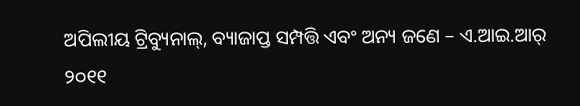ଅପିଲୀୟ ଟ୍ରିବ୍ୟୁନାଲ୍, ବ୍ୟାଜାପ୍ତ ସମ୍ପତ୍ତି ଏବଂ ଅନ୍ୟ ଜଣେ – ଏ.ଆଇ.ଆର୍ ୨୦୧୧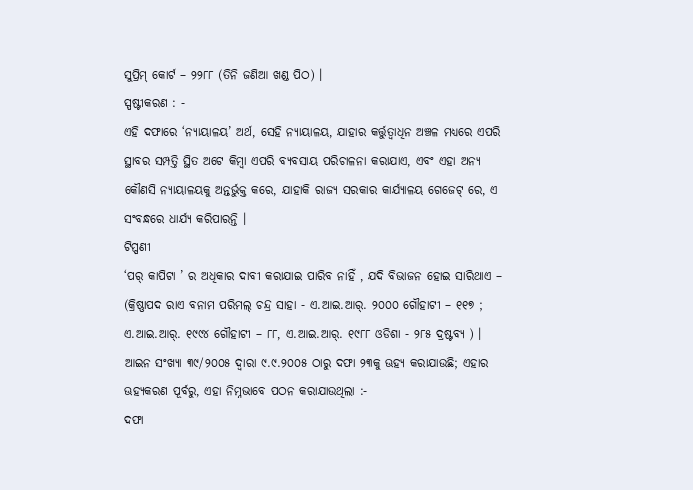ସୁପ୍ରିମ୍ କୋର୍ଟ – ୨୨୮୮ (ତିନି ଜଣିଆ ଖଣ୍ଡ ପିଠ) ।
ସ୍ପଷ୍ଟୀକରଣ : -
ଏହି ଦଫାରେ ‘ନ୍ୟାୟାଳୟ’ ଅର୍ଥ, ସେହି ନ୍ୟାୟାଳୟ, ଯାହାର କର୍ତ୍ତୁତ୍ଵାଧିନ ଅଞ୍ଚଳ ମଧ୍ୟରେ ଏପରି ସ୍ଥାବର ସମ୍ପତ୍ତି ସ୍ଥିତ ଅଟେ କିମ୍ବା ଏପରି ବ୍ୟବସାୟ ପରିଚାଳନା କରାଯାଏ, ଏବଂ ଏହା ଅନ୍ୟ କୌଣସି ନ୍ୟାୟାଳୟକୁ ଅନ୍ତର୍ଭୁକ୍ତ କରେ, ଯାହାକି ରାଜ୍ୟ ସରକାର କାର୍ଯ୍ୟାଳୟ ଗେଜେଟ୍ ରେ, ଏ ସଂବନ୍ଧରେ ଧାର୍ଯ୍ୟ କରିପାରନ୍ତି ।
ଟିପ୍ପଣୀ
‘ପର୍ କାପିଟା ’ ର ଅଧିକାର ଦାବୀ କରାଯାଇ ପାରିବ ନାହିଁ , ଯଦି ବିଭାଜନ ହୋଇ ସାରିଥାଏ – (କ୍ରିଷ୍ଣାପଦ ରାଏ ବନାମ ପରିମଲ୍ ଚନ୍ଦ୍ର ସାହା - ଏ.ଆଇ.ଆର୍. ୨୦୦୦ ଗୌହାଟୀ – ୧୧୭ ; ଏ.ଆଇ.ଆର୍. ୧୯୯୪ ଗୌହାଟୀ – ୮୮, ଏ.ଆଇ.ଆର୍. ୧୯୮୮ ଓଡିଶା - ୨୮୫ ଦ୍ରଷ୍ଟବ୍ୟ ) ।
ଆଇନ ସଂଖ୍ୟା ୩୯/୨୦୦୫ ଦ୍ଵାରା ୯.୯.୨୦୦୫ ଠାରୁ ଦଫା ୨୩କୁ ଊହ୍ୟ କରାଯାଉଛି; ଏହାର ଊହ୍ୟକରଣ ପୂର୍ବରୁ, ଏହା ନିମ୍ନଭାବେ ପଠନ କରାଯାଉଥିଲା :-
ଦଫା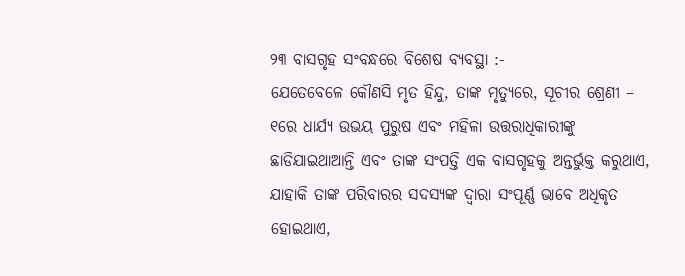୨୩ ବାସଗୃହ ସଂବନ୍ଧରେ ବିଶେଷ ବ୍ୟବସ୍ଥା :-
ଯେତେବେଳେ କୌଣସି ମୃତ ହିନ୍ଦୁ, ତାଙ୍କ ମୃତ୍ୟୁରେ, ସୂଚୀର ଶ୍ରେଣୀ – ୧ରେ ଧାର୍ଯ୍ୟ ଉଭୟ ପୁରୁଷ ଏବଂ ମହିଳା ଉତ୍ତରାଧିକାରୀଙ୍କୁ ଛାଡିଯାଇଥାଆନ୍ତି ଏବଂ ତାଙ୍କ ସଂପତ୍ତି ଏକ ବାସଗୃହକୁ ଅନ୍ତର୍ଭୁକ୍ତ କରୁଥାଏ, ଯାହାକି ତାଙ୍କ ପରିବାରର ସଦସ୍ୟଙ୍କ ଦ୍ଵାରା ସଂପୂର୍ଣ୍ଣ ଭାବେ ଅଧିକୃତ ହୋଇଥାଏ,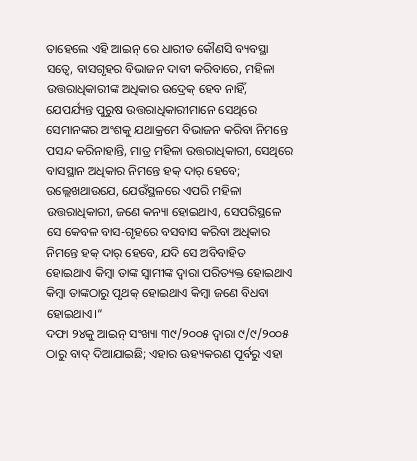ତାହେଲେ ଏହି ଆଇନ୍ ରେ ଧାରୀତ କୌଣସି ବ୍ୟବସ୍ଥା ସତ୍ଵେ, ବାସଗୃହର ବିଭାଜନ ଦାବୀ କରିବାରେ, ମହିଳା ଉତ୍ତରାଧିକାରୀଙ୍କ ଅଧିକାର ଉଦ୍ରେକ୍ ହେବ ନାହିଁ, ଯେପର୍ଯ୍ୟନ୍ତ ପୁରୁଷ ଉତ୍ତରାଧିକାରୀମାନେ ସେଥିରେ ସେମାନଙ୍କର ଅଂଶକୁ ଯଥାକ୍ରମେ ବିଭାଜନ କରିବା ନିମନ୍ତେ ପସନ୍ଦ କରିନାହାନ୍ତି, ମାତ୍ର ମହିଳା ଉତ୍ତରାଧିକାରୀ, ସେଥିରେ ବାସସ୍ଥାନ ଅଧିକାର ନିମନ୍ତେ ହକ୍ ଦାର୍ ହେବେ;
ଉଲ୍ଲେଖଥାଉଯେ, ଯେଉଁସ୍ଥଳରେ ଏପରି ମହିଳା ଉତ୍ତରାଧିକାରୀ, ଜଣେ କନ୍ୟା ହୋଇଥାଏ, ସେପରିସ୍ଥଳେ ସେ କେବଳ ବାସ-ଗୃହରେ ବସବାସ କରିବା ଅଧିକାର ନିମନ୍ତେ ହକ୍ ଦାର୍ ହେବେ, ଯଦି ସେ ଅବିବାହିତ ହୋଇଥାଏ କିମ୍ବା ତାଙ୍କ ସ୍ଵାମୀଙ୍କ ଦ୍ଵାରା ପରିତ୍ୟକ୍ତ ହୋଇଥାଏ କିମ୍ବା ତାଙ୍କଠାରୁ ପୃଥକ୍ ହୋଇଥାଏ କିମ୍ବା ଜଣେ ବିଧବା ହୋଇଥାଏ।“
ଦଫା ୨୪କୁ ଆଇନ୍ ସଂଖ୍ୟା ୩୯/୨୦୦୫ ଦ୍ଵାରା ୯/୯/୨୦୦୫ ଠାରୁ ବାଦ୍ ଦିଆଯାଇଛି; ଏହାର ଊହ୍ୟକରଣ ପୂର୍ବରୁ ଏହା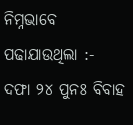ନିମ୍ନଭାବେ ପଢାଯାଉଥିଲା :-
ଦଫା ୨୪ ପୁନଃ ବିବାହ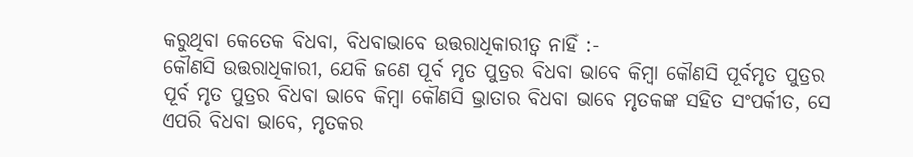କରୁଥିବା କେତେକ ବିଧବା, ବିଧବାଭାବେ ଉତ୍ତରାଧିକାରୀତ୍ଵ ନାହିଁ :-
କୌଣସି ଉତ୍ତରାଧିକାରୀ, ଯେକି ଜଣେ ପୂର୍ବ ମୃତ ପୁତ୍ରର ବିଧବା ଭାବେ କିମ୍ବା କୌଣସି ପୂର୍ବମୃତ ପୁତ୍ରର ପୂର୍ବ ମୃତ ପୁତ୍ରର ବିଧବା ଭାବେ କିମ୍ବା କୌଣସି ଭ୍ରାତାର ବିଧବା ଭାବେ ମୃତକଙ୍କ ସହିତ ସଂପର୍କୀତ, ସେ ଏପରି ବିଧବା ଭାବେ, ମୃତକର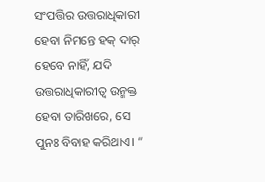ସଂପତ୍ତିର ଉତ୍ତରାଧିକାରୀ ହେବା ନିମନ୍ତେ ହକ୍ ଦାର୍ ହେବେ ନାହିଁ, ଯଦି ଉତ୍ତରାଧିକାରୀତ୍ଵ ଉନ୍ମକ୍ତ ହେବା ତାରିଖରେ, ସେ ପୁନଃ ବିବାହ କରିଥାଏ। “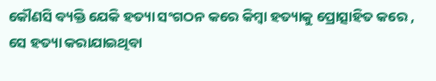କୌଣସି ବ୍ୟକ୍ତି ଯେକି ହତ୍ୟା ସଂଗଠନ କରେ କିମ୍ବା ହତ୍ୟାକୁ ପ୍ରୋତ୍ସାହିତ କରେ , ସେ ହତ୍ୟା କରାଯାଇଥିବା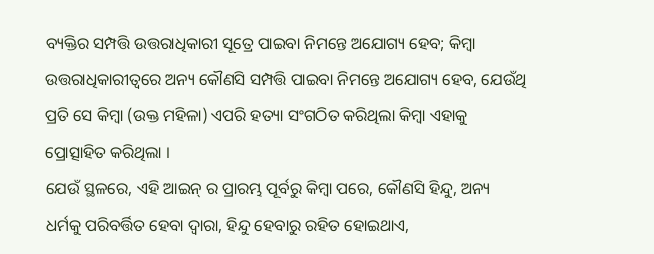ବ୍ୟକ୍ତିର ସମ୍ପତ୍ତି ଉତ୍ତରାଧିକାରୀ ସୂତ୍ରେ ପାଇବା ନିମନ୍ତେ ଅଯୋଗ୍ୟ ହେବ; କିମ୍ବା ଉତ୍ତରାଧିକାରୀତ୍ଵରେ ଅନ୍ୟ କୌଣସି ସମ୍ପତ୍ତି ପାଇବା ନିମନ୍ତେ ଅଯୋଗ୍ୟ ହେବ, ଯେଉଁଥି ପ୍ରତି ସେ କିମ୍ବା (ଉକ୍ତ ମହିଳା) ଏପରି ହତ୍ୟା ସଂଗଠିତ କରିଥିଲା କିମ୍ବା ଏହାକୁ ପ୍ରୋତ୍ସାହିତ କରିଥିଲା ।
ଯେଉଁ ସ୍ଥଳରେ, ଏହି ଆଇନ୍ ର ପ୍ରାରମ୍ଭ ପୂର୍ବରୁ କିମ୍ବା ପରେ, କୌଣସି ହିନ୍ଦୁ, ଅନ୍ୟ ଧର୍ମକୁ ପରିବର୍ତ୍ତିତ ହେବା ଦ୍ଵାରା, ହିନ୍ଦୁ ହେବାରୁ ରହିତ ହୋଇଥାଏ,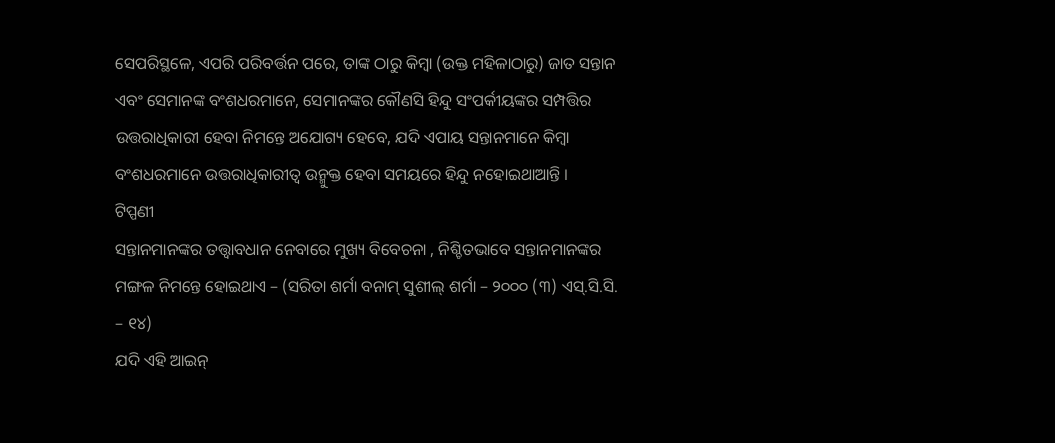ସେପରିସ୍ଥଳେ, ଏପରି ପରିବର୍ତ୍ତନ ପରେ, ତାଙ୍କ ଠାରୁ କିମ୍ବା (ଉକ୍ତ ମହିଳାଠାରୁ) ଜାତ ସନ୍ତାନ ଏବଂ ସେମାନଙ୍କ ବଂଶଧରମାନେ, ସେମାନଙ୍କର କୌଣସି ହିନ୍ଦୁ ସଂପର୍କୀୟଙ୍କର ସମ୍ପତ୍ତିର ଉତ୍ତରାଧିକାରୀ ହେବା ନିମନ୍ତେ ଅଯୋଗ୍ୟ ହେବେ, ଯଦି ଏପାୟ ସନ୍ତାନମାନେ କିମ୍ବା ବଂଶଧରମାନେ ଉତ୍ତରାଧିକାରୀତ୍ଵ ଉନ୍ମୁକ୍ତ ହେବା ସମୟରେ ହିନ୍ଦୁ ନହୋଇଥାଆନ୍ତି ।
ଟିପ୍ପଣୀ
ସନ୍ତାନମାନଙ୍କର ତତ୍ତ୍ଵାବଧାନ ନେବାରେ ମୁଖ୍ୟ ବିବେଚନା , ନିଶ୍ଚିତଭାବେ ସନ୍ତାନମାନଙ୍କର ମଙ୍ଗଳ ନିମନ୍ତେ ହୋଇଥାଏ – (ସରିତା ଶର୍ମା ବନାମ୍ ସୁଶୀଲ୍ ଶର୍ମା – ୨୦୦୦ (୩) ଏସ୍.ସି.ସି. – ୧୪)
ଯଦି ଏହି ଆଇନ୍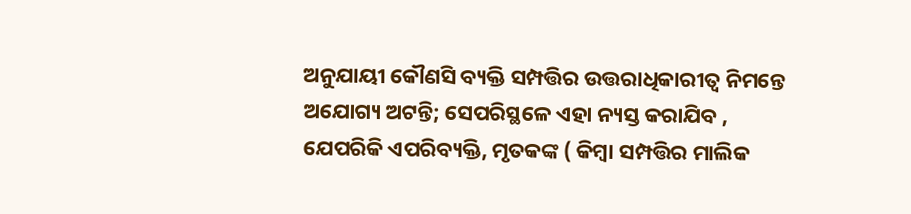ଅନୁଯାୟୀ କୌଣସି ବ୍ୟକ୍ତି ସମ୍ପତ୍ତିର ଉତ୍ତରାଧିକାରୀତ୍ଵ ନିମନ୍ତେ ଅଯୋଗ୍ୟ ଅଟନ୍ତି; ସେପରିସ୍ଥଳେ ଏହା ନ୍ୟସ୍ତ କରାଯିବ , ଯେପରିକି ଏପରିବ୍ୟକ୍ତି, ମୃତକଙ୍କ ( କିମ୍ବା ସମ୍ପତ୍ତିର ମାଲିକ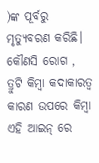)ଙ୍କ ପୂର୍ବରୁ ମୃତ୍ୟୁବରଣ କରିଛି।
କୌଣସି ରୋଗ , ତ୍ରୁଟି କିମ୍ବା କଦାକାରତ୍ଵ କାରଣ ଉପରେ କିମ୍ବା ଏହି ଆଇନ୍ ରେ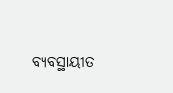ବ୍ୟବସ୍ଥାୟୀତ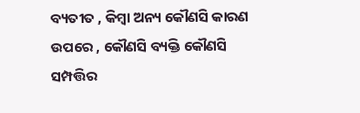ବ୍ୟତୀତ , କିମ୍ବା ଅନ୍ୟ କୌଣସି କାରଣ ଉପରେ , କୌଣସି ବ୍ୟକ୍ତି କୌଣସି ସମ୍ପତ୍ତିର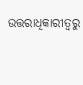ଉତ୍ତରାଧିକାରୀତ୍ଵରୁ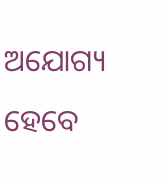ଅଯୋଗ୍ୟ ହେବେ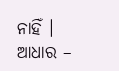ନାହିଁ ।
ଆଧାର –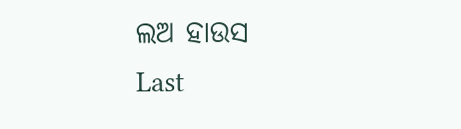ଲଅ ହାଉସ
Last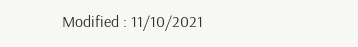Modified : 11/10/2021